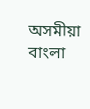অসমীয়া   বাংলা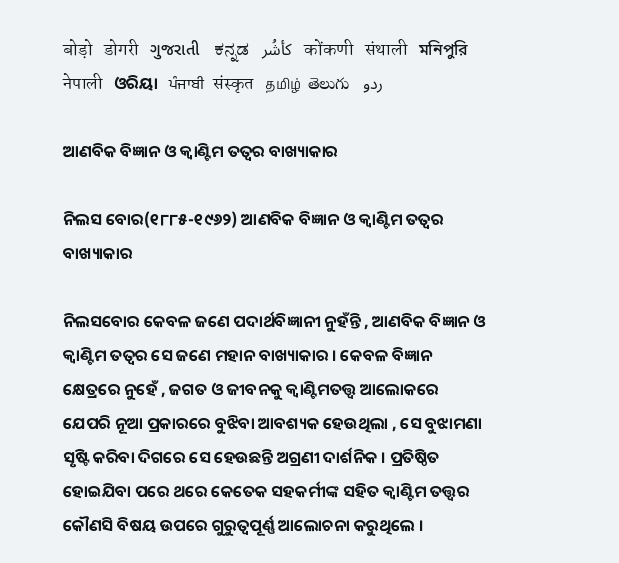बोड़ो   डोगरी   ગુજરાતી   ಕನ್ನಡ   كأشُر   कोंकणी   संथाली   মনিপুরি   नेपाली   ଓରିୟା   ਪੰਜਾਬੀ   संस्कृत   தமிழ்  తెలుగు   ردو

ଆଣବିକ ବିଜ୍ଞାନ ଓ କ୍ଵାଣ୍ଟିମ ତତ୍ଵର ବାଖ୍ୟାକାର

ନିଲସ ବୋର(୧୮୮୫-୧୯୬୨) ଆଣବିକ ବିଜ୍ଞାନ ଓ କ୍ଵାଣ୍ଟିମ ତତ୍ଵର ବାଖ୍ୟାକାର

ନିଲସବୋର କେବଳ ଜଣେ ପଦାର୍ଥବିଜ୍ଞାନୀ ନୁହଁନ୍ତି , ଆଣବିକ ବିଜ୍ଞାନ ଓ କ୍ଵାଣ୍ଟିମ ତତ୍ଵର ସେ ଜଣେ ମହାନ ବାଖ୍ୟାକାର । କେବଳ ବିଜ୍ଞାନ କ୍ଷେତ୍ରରେ ନୁହେଁ , ଜଗତ ଓ ଜୀବନକୁ କ୍ଵାଣ୍ଟିମତତ୍ତ୍ଵ ଆଲୋକରେ ଯେପରି ନୂଆ ପ୍ରକାରରେ ବୁଝିବା ଆବଶ୍ୟକ ହେଉଥିଲା , ସେ ବୁଝାମଣା ସୃଷ୍ଟି କରିବା ଦିଗରେ ସେ ହେଉଛନ୍ତି ଅଗ୍ରଣୀ ଦାର୍ଶନିକ । ପ୍ରତିଷ୍ଠିତ ହୋଇଯିବା ପରେ ଥରେ କେତେକ ସହକର୍ମୀଙ୍କ ସହିତ କ୍ଵାଣ୍ଟିମ ତତ୍ତ୍ଵର କୌଣସି ବିଷୟ ଉପରେ ଗୁରୁତ୍ଵପୂର୍ଣ୍ଣ ଆଲୋଚନା କରୁଥିଲେ ।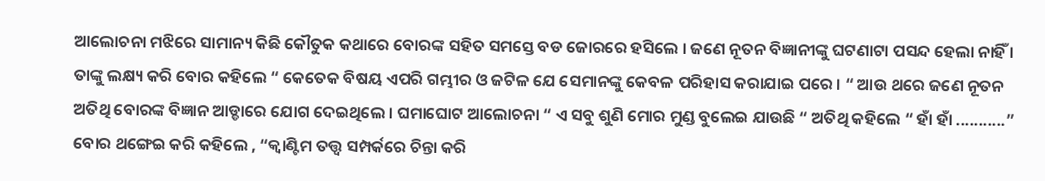ଆଲୋଚନା ମଝିରେ ସାମାନ୍ୟ କିଛି କୌତୁକ କଥାରେ ବୋରଙ୍କ ସହିତ ସମସ୍ତେ ବଡ ଜୋରରେ ହସିଲେ । ଜଣେ ନୂତନ ବିଜ୍ଞାନୀଙ୍କୁ ଘଟଣାଟା ପସନ୍ଦ ହେଲା ନାହିଁ । ତାଙ୍କୁ ଲକ୍ଷ୍ୟ କରି ବୋର କହିଲେ “ କେତେକ ବିଷୟ ଏପରି ଗମ୍ଭୀର ଓ ଜଟିଳ ଯେ ସେମାନଙ୍କୁ କେବଳ ପରିହାସ କରାଯାଇ ପରେ । “ ଆଉ ଥରେ ଜଣେ ନୂତନ ଅତିଥି ବୋରଙ୍କ ବିଜ୍ଞାନ ଆଡ୍ଡାରେ ଯୋଗ ଦେଇଥିଲେ । ଘମାଘୋଟ ଆଲୋଚନା “ ଏ ସବୁ ଶୁଣି ମୋର ମୁଣ୍ଡ ବୁଲେଇ ଯାଉଛି “ ଅତିଥି କହିଲେ “ ହାଁ ହାଁ ...........” ବୋର ଥଙ୍ଗେଇ କରି କହିଲେ , “କ୍ଵାଣ୍ଟିମ ତତ୍ତ୍ଵ ସମ୍ପର୍କରେ ଚିନ୍ତା କରି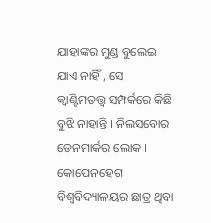ଯାହାଙ୍କର ମୁଣ୍ଡ ବୁଲେଇ ଯାଏ ନାହିଁ , ସେ କ୍ଵାଣ୍ଟିମତତ୍ତ୍ଵ ସମ୍ପର୍କରେ କିଛି ବୁଝି ନାହାନ୍ତି । ନିଲସବୋର ଡେନମାର୍କର ଲୋକ । କୋପେନହେଗ ବିଶ୍ଵବିଦ୍ୟାଳୟର ଛାତ୍ର ଥିବା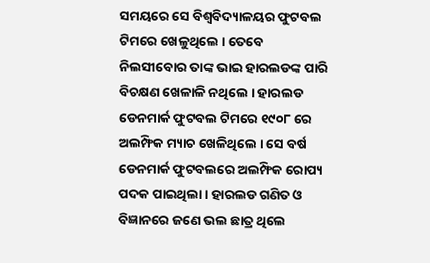ସମୟରେ ସେ ବିଶ୍ଵବିଦ୍ୟାଳୟର ଫୁଟବଲ ଟିମରେ ଖେଳୁଥିଲେ । ତେବେ ନିଲସୀବୋର ତାଙ୍କ ଭାଇ ହାରଲଡଙ୍କ ପାରି ବିଚକ୍ଷଣ ଖେଳାଳି ନଥିଲେ । ହାରଲଡ ଡେନମାର୍କ ଫୁଟବଲ ଟିମରେ ୧୯୦୮ ରେ ଅଲମ୍ଫିକ ମ୍ୟାଚ ଖେଳିଥିଲେ । ସେ ବର୍ଷ ଡେନମାର୍କ ଫୁଟବଲରେ ଅଲମ୍ଫିକ ରୋପ୍ୟ ପଦକ ପାଇଥିଲା । ହାରଲଡ ଗଣିତ ଓ ବିଜ୍ଞାନରେ ଜଣେ ଭଲ ଛାତ୍ର ଥିଲେ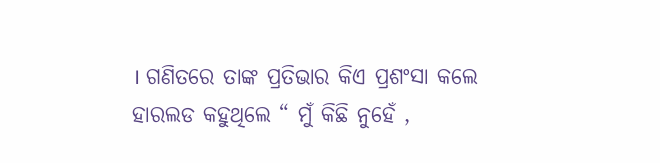। ଗଣିତରେ ତାଙ୍କ ପ୍ରତିଭାର କିଏ ପ୍ରଶଂସା କଲେ ହାରଲଡ କହୁଥିଲେ “ ମୁଁ କିଛି ନୁହେଁ ,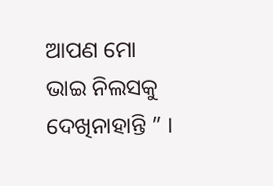ଆପଣ ମୋ ଭାଇ ନିଲସକୁ ଦେଖିନାହାନ୍ତି ” ।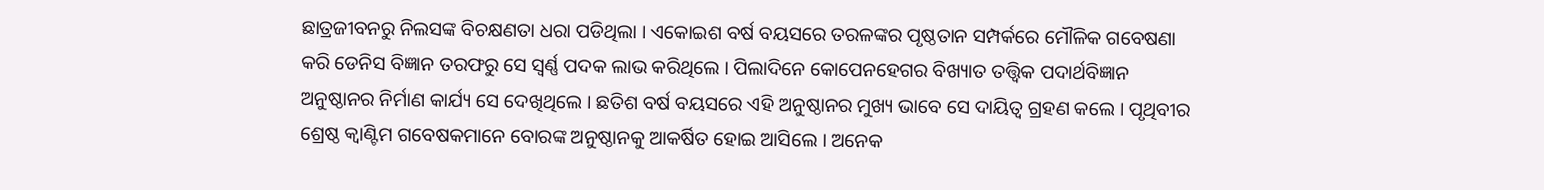ଛାତ୍ରଜୀବନରୁ ନିଲସଙ୍କ ବିଚକ୍ଷଣତା ଧରା ପଡିଥିଲା । ଏକୋଇଶ ବର୍ଷ ବୟସରେ ତରଳଙ୍କର ପୃଷ୍ଠତାନ ସମ୍ପର୍କରେ ମୌଳିକ ଗବେଷଣା କରି ଡେନିସ ବିଜ୍ଞାନ ତରଫରୁ ସେ ସ୍ଵର୍ଣ୍ଣ ପଦକ ଲାଭ କରିଥିଲେ । ପିଲାଦିନେ କୋପେନହେଗର ବିଖ୍ୟାତ ତତ୍ତ୍ଵିକ ପଦାର୍ଥବିଜ୍ଞାନ ଅନୁଷ୍ଠାନର ନିର୍ମାଣ କାର୍ଯ୍ୟ ସେ ଦେଖିଥିଲେ । ଛତିଶ ବର୍ଷ ବୟସରେ ଏହି ଅନୁଷ୍ଠାନର ମୁଖ୍ୟ ଭାବେ ସେ ଦାୟିତ୍ଵ ଗ୍ରହଣ କଲେ । ପୃଥିବୀର ଶ୍ରେଷ୍ଠ କ୍ଵାଣ୍ଟିମ ଗବେଷକମାନେ ବୋରଙ୍କ ଅନୁଷ୍ଠାନକୁ ଆକର୍ଷିତ ହୋଇ ଆସିଲେ । ଅନେକ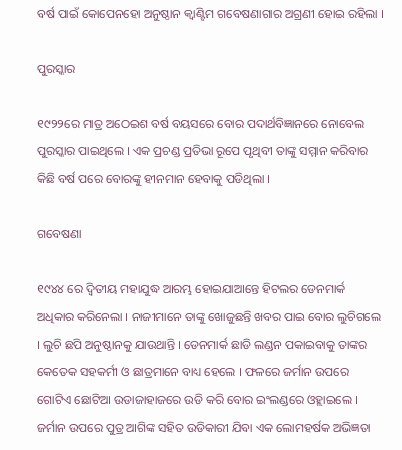ବର୍ଷ ପାଇଁ କୋପେନହୋ ଅନୁଷ୍ଠାନ କ୍ଵାଣ୍ଟିମ ଗବେଷଣାଗାର ଅଗ୍ରଣୀ ହୋଇ ରହିଲା ।

ପୁରସ୍କାର

୧୯୨୨ରେ ମାତ୍ର ଅଠେଇଶ ବର୍ଷ ବୟସରେ ବୋର ପଦାର୍ଥବିଜ୍ଞାନରେ ନୋବେଲ ପୁରସ୍କାର ପାଇଥିଲେ । ଏକ ପ୍ରଚଣ୍ଡ ପ୍ରତିଭା ରୂପେ ପୃଥିବୀ ତାଙ୍କୁ ସମ୍ମାନ କରିବାର କିଛି ବର୍ଷ ପରେ ବୋରଙ୍କୁ ହୀନମାନ ହେବାକୁ ପଡିଥିଲା ।

ଗବେଷଣା

୧୯୪୪ ରେ ଦ୍ଵିତୀୟ ମହାଯୁଦ୍ଧ ଆରମ୍ଭ ହୋଇଯାଆନ୍ତେ ହିଟଲର ଡେନମାର୍କ ଅଧିକାର କରିନେଲା । ନାଜୀମାନେ ତାଙ୍କୁ ଖୋଜୁଛନ୍ତି ଖବର ପାଇ ବୋର ଲୁଚିଗଲେ । ଲୁଚି ଛପି ଅନୁଷ୍ଠାନକୁ ଯାଉଥାନ୍ତି । ଡେନମାର୍କ ଛାଡି ଲଣ୍ଡନ ପକାଇବାକୁ ତାଙ୍କର କେତେକ ସହକର୍ମୀ ଓ ଛାତ୍ରମାନେ ବାଧ୍ୟ ହେଲେ । ଫଳରେ ଜର୍ମାନ ଉପରେ ଗୋଟିଏ ଛୋଟିଆ ଉଡାଜାହାଜରେ ଉଡି କରି ବୋର ଇଂଲଣ୍ଡରେ ଓହ୍ଲାଇଲେ । ଜର୍ମାନ ଉପରେ ପୁତ୍ର ଆଗିଙ୍କ ସହିତ ଉଡିକାରୀ ଯିବା ଏକ ଲୋମହର୍ଷକ ଅଭିଜ୍ଞତା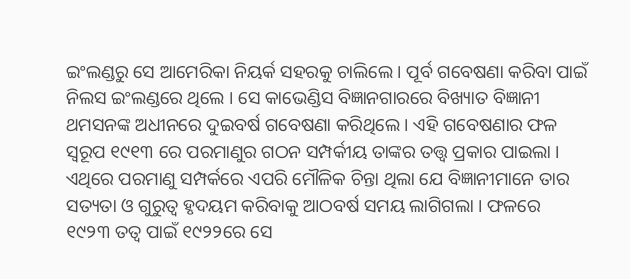ଇଂଲଣ୍ଡରୁ ସେ ଆମେରିକା ନିୟର୍କ ସହରକୁ ଚାଲିଲେ । ପୂର୍ବ ଗବେଷଣା କରିବା ପାଇଁ ନିଲସ ଇଂଲଣ୍ଡରେ ଥିଲେ । ସେ କାଭେଣ୍ଡିସ ବିଜ୍ଞାନଗାରରେ ବିଖ୍ୟାତ ବିଜ୍ଞାନୀ ଥମସନଙ୍କ ଅଧୀନରେ ଦୁଇବର୍ଷ ଗବେଷଣା କରିଥିଲେ । ଏହି ଗବେଷଣାର ଫଳ ସ୍ୱରୂପ ୧୯୧୩ ରେ ପରମାଣୁର ଗଠନ ସମ୍ପର୍କୀୟ ତାଙ୍କର ତତ୍ତ୍ଵ ପ୍ରକାର ପାଇଲା । ଏଥିରେ ପରମାଣୁ ସମ୍ପର୍କରେ ଏପରି ମୌଳିକ ଚିନ୍ତା ଥିଲା ଯେ ବିଜ୍ଞାନୀମାନେ ତାର ସତ୍ୟତା ଓ ଗୁରୁତ୍ଵ ହୃଦୟମ କରିବାକୁ ଆଠବର୍ଷ ସମୟ ଲାଗିଗଲା । ଫଳରେ ୧୯୨୩ ତତ୍ଵ ପାଇଁ ୧୯୨୨ରେ ସେ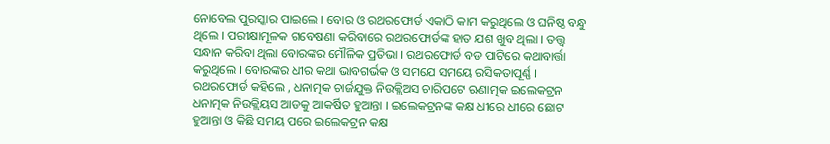ନୋବେଲ ପୁରସ୍କାର ପାଇଲେ । ବୋର ଓ ରଥରଫୋର୍ଡ ଏକାଠି କାମ କରୁଥିଲେ ଓ ଘନିଷ୍ଠ ବନ୍ଧୁ ଥିଲେ । ପରୀକ୍ଷାମୂଳକ ଗବେଷଣା କରିବାରେ ରଥରଫୋର୍ଡଙ୍କ ହାତ ଯଶ ଖୁବ ଥିଲା । ତତ୍ତ୍ଵ ସନ୍ଧାନ କରିବା ଥିଲା ବୋରଙ୍କର ମୌଳିକ ପ୍ରତିଭା । ରଥରଫୋର୍ଡ ବଡ ପାଟିରେ କଥାବାର୍ତ୍ତା କରୁଥିଲେ । ବୋରଙ୍କର ଧୀର କଥା ଭାବଗର୍ଭକ ଓ ସମଯେ ସମୟେ ରସିକତାପୂର୍ଣ୍ଣ । ରଥରଫୋର୍ଡ କହିଲେ , ଧନାତ୍ମକ ଚାର୍ଜଯୁକ୍ତ ନିଉକ୍ଲିଅସ ଚାରିପଟେ ଋଣାତ୍ମକ ଇଲେକଟ୍ରନ ଧନାତ୍ମକ ନିଉକ୍ଲିୟସ ଆଡକୁ ଆକର୍ଷିତ ହୁଆନ୍ତା । ଇଲେକଟ୍ରନଙ୍କ କକ୍ଷ ଧୀରେ ଧୀରେ ଛୋଟ ହୁଆନ୍ତା ଓ କିଛି ସମୟ ପରେ ଇଲେକଟ୍ରନ କକ୍ଷ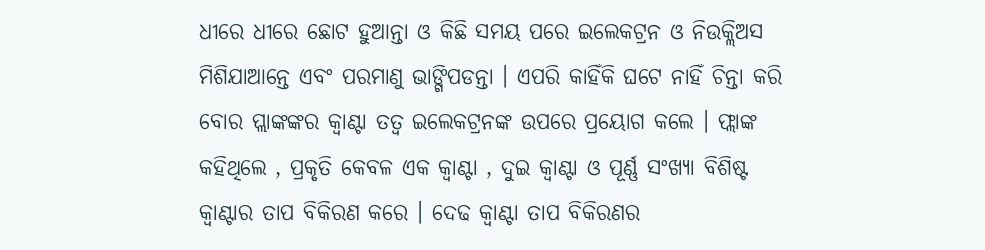ଧୀରେ ଧୀରେ ଛୋଟ ହୁଆନ୍ତା ଓ କିଛି ସମୟ ପରେ ଇଲେକଟ୍ରନ ଓ ନିଉକ୍ଲିଅସ ମିଶିଯାଆନ୍ତେ ଏବଂ ପରମାଣୁ ଭାଙ୍ଗିପଡନ୍ତା । ଏପରି କାହିଁକି ଘଟେ ନାହିଁ ଚିନ୍ତା କରି ବୋର ପ୍ଲାଙ୍କଙ୍କର କ୍ଵାଣ୍ଟା ତତ୍ଵ ଇଲେକଟ୍ରନଙ୍କ ଉପରେ ପ୍ରୟୋଗ କଲେ । ଫ୍ଲାଙ୍କ କହିଥିଲେ , ପ୍ରକୃତି କେବଳ ଏକ କ୍ଵାଣ୍ଟା , ଦୁଇ କ୍ଵାଣ୍ଟା ଓ ପୂର୍ଣ୍ଣ ସଂଖ୍ୟା ବିଶିଷ୍ଟ କ୍ଵାଣ୍ଟାର ତାପ ବିକିରଣ କରେ । ଦେଢ କ୍ଵାଣ୍ଟା ତାପ ବିକିରଣର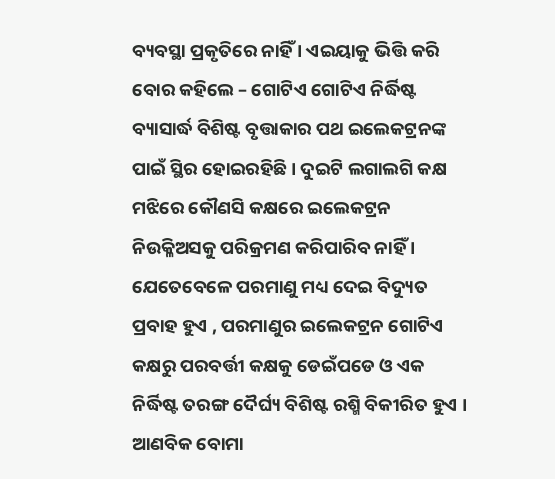ବ୍ୟବସ୍ଥା ପ୍ରକୃତିରେ ନାହିଁ । ଏଇୟାକୁ ଭିତ୍ତି କରି ବୋର କହିଲେ – ଗୋଟିଏ ଗୋଟିଏ ନିର୍ଦ୍ଧିଷ୍ଟ ବ୍ୟାସାର୍ଦ୍ଧ ବିଶିଷ୍ଟ ବୃତ୍ତାକାର ପଥ ଇଲେକଟ୍ରନଙ୍କ ପାଇଁ ସ୍ଥିର ହୋଇରହିଛି । ଦୁଇଟି ଲଗାଲଗି କକ୍ଷ ମଝିରେ କୌଣସି କକ୍ଷରେ ଇଲେକଟ୍ରନ ନିଉକ୍ଳିଅସକୁ ପରିକ୍ରମଣ କରିପାରିବ ନାହିଁ । ଯେତେବେଳେ ପରମାଣୁ ମଧ୍ୟ ଦେଇ ବିଦ୍ୟୁତ ପ୍ରବାହ ହୁଏ , ପରମାଣୁର ଇଲେକଟ୍ରନ ଗୋଟିଏ କକ୍ଷରୁ ପରବର୍ତ୍ତୀ କକ୍ଷକୁ ଡେଇଁପଡେ ଓ ଏକ ନିର୍ଦ୍ଧିଷ୍ଟ ତରଙ୍ଗ ଦୈର୍ଘ୍ୟ ବିଶିଷ୍ଟ ରଶ୍ମି ବିକୀରିତ ହୁଏ । ଆଣବିକ ବୋମା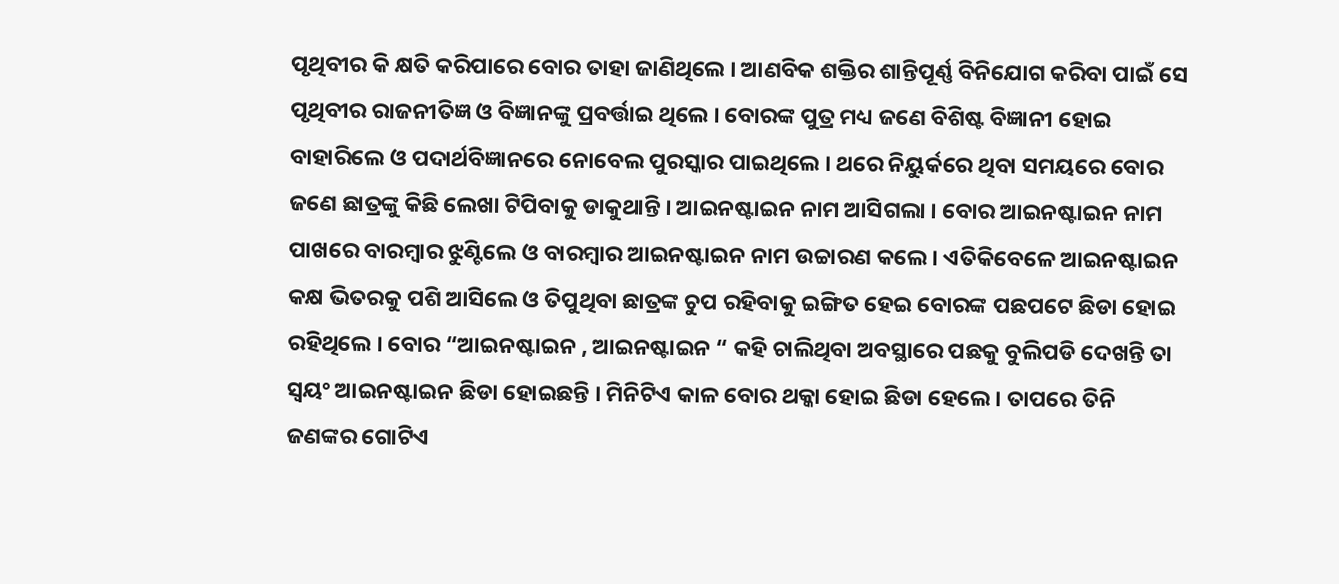ପୃଥିବୀର କି କ୍ଷତି କରିପାରେ ବୋର ତାହା ଜାଣିଥିଲେ । ଆଣବିକ ଶକ୍ତିର ଶାନ୍ତିପୂର୍ଣ୍ଣ ବିନିଯୋଗ କରିବା ପାଇଁ ସେ ପୃଥିବୀର ରାଜନୀତିଜ୍ଞ ଓ ବିଜ୍ଞାନଙ୍କୁ ପ୍ରବର୍ତ୍ତାଇ ଥିଲେ । ବୋରଙ୍କ ପୁତ୍ର ମଧ୍ୟ ଜଣେ ବିଶିଷ୍ଟ ବିଜ୍ଞାନୀ ହୋଇ ବାହାରିଲେ ଓ ପଦାର୍ଥବିଜ୍ଞାନରେ ନୋବେଲ ପୁରସ୍କାର ପାଇଥିଲେ । ଥରେ ନିୟୁର୍କରେ ଥିବା ସମୟରେ ବୋର ଜଣେ ଛାତ୍ରଙ୍କୁ କିଛି ଲେଖା ଟିପିବାକୁ ଡାକୁଥାନ୍ତି । ଆଇନଷ୍ଟାଇନ ନାମ ଆସିଗଲା । ବୋର ଆଇନଷ୍ଟାଇନ ନାମ ପାଖରେ ବାରମ୍ବାର ଝୁଣ୍ଟିଲେ ଓ ବାରମ୍ବାର ଆଇନଷ୍ଟାଇନ ନାମ ଉଚ୍ଚାରଣ କଲେ । ଏତିକିବେଳେ ଆଇନଷ୍ଟାଇନ କକ୍ଷ ଭିତରକୁ ପଶି ଆସିଲେ ଓ ତିପୁଥିବା ଛାତ୍ରଙ୍କ ଚୁପ ରହିବାକୁ ଇଙ୍ଗିତ ହେଇ ବୋରଙ୍କ ପଛପଟେ ଛିଡା ହୋଇ ରହିଥିଲେ । ବୋର “ଆଇନଷ୍ଟାଇନ , ଆଇନଷ୍ଟାଇନ “ କହି ଚାଲିଥିବା ଅବସ୍ଥାରେ ପଛକୁ ବୁଲିପଡି ଦେଖନ୍ତି ତା ସ୍ଵୟଂ ଆଇନଷ୍ଟାଇନ ଛିଡା ହୋଇଛନ୍ତି । ମିନିଟିଏ କାଳ ବୋର ଥକ୍କା ହୋଇ ଛିଡା ହେଲେ । ତାପରେ ତିନି ଜଣଙ୍କର ଗୋଟିଏ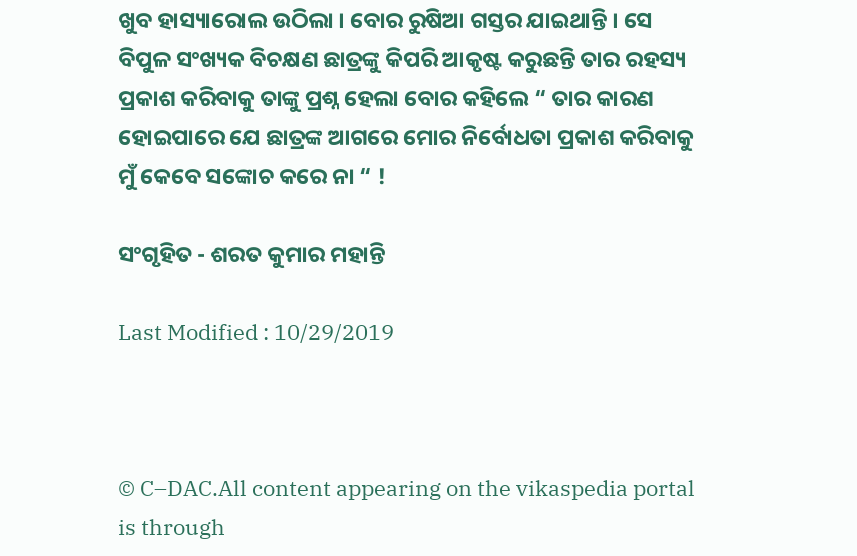ଖୁବ ହାସ୍ୟାରୋଲ ଉଠିଲା । ବୋର ରୁଷିଆ ଗସ୍ତର ଯାଇଥାନ୍ତି । ସେ ବିପୁଳ ସଂଖ୍ୟକ ବିଚକ୍ଷଣ ଛାତ୍ରଙ୍କୁ କିପରି ଆକୃଷ୍ଟ କରୁଛନ୍ତି ତାର ରହସ୍ୟ ପ୍ରକାଶ କରିବାକୁ ତାଙ୍କୁ ପ୍ରଶ୍ନ ହେଲା ବୋର କହିଲେ “ ତାର କାରଣ ହୋଇପାରେ ଯେ ଛାତ୍ରଙ୍କ ଆଗରେ ମୋର ନିର୍ବୋଧତା ପ୍ରକାଶ କରିବାକୁ ମୁଁ କେବେ ସଙ୍କୋଚ କରେ ନା “ !

ସଂଗୃହିତ - ଶରତ କୁମାର ମହାନ୍ତି

Last Modified : 10/29/2019



© C–DAC.All content appearing on the vikaspedia portal is through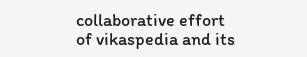collaborative effort of vikaspedia and its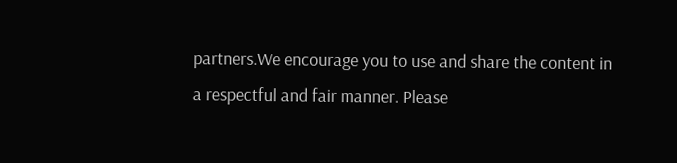partners.We encourage you to use and share the content in a respectful and fair manner. Please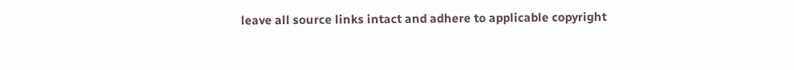leave all source links intact and adhere to applicable copyright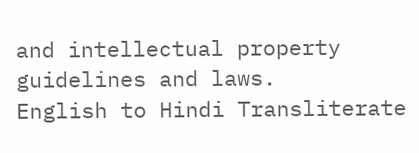and intellectual property guidelines and laws.
English to Hindi Transliterate